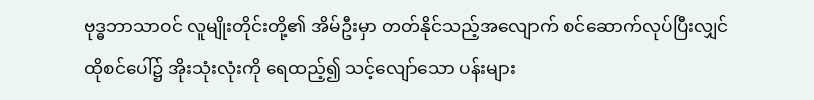ဗုဒ္ဓဘာသာဝင် လူမျိုးတိုင်းတို့၏ အိမ်ဦးမှာ တတ်နိုင်သည့်အလျောက် စင်ဆောက်လုပ်ပြီးလျှင် ထိုစင်ပေါ်၌ အိုးသုံးလုံးကို ရေထည့်၍ သင့်လျော်သော ပန်းများ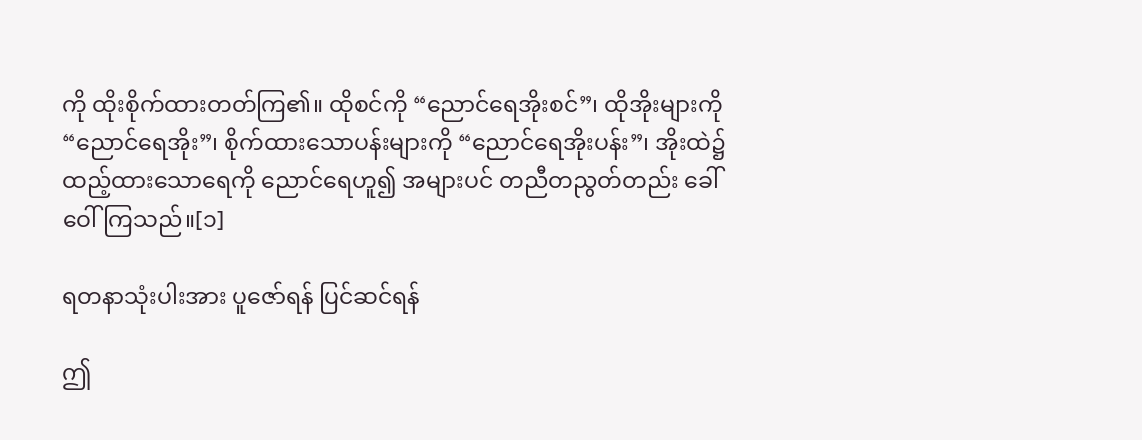ကို ထိုးစိုက်ထားတတ်ကြ၏။ ထိုစင်ကို “ညောင်ရေအိုးစင်”၊ ထိုအိုးများကို “ညောင်ရေအိုး”၊ စိုက်ထားသောပန်းများကို “ညောင်ရေအိုးပန်း”၊ အိုးထဲ၌ ထည့်ထားသောရေကို ညောင်ရေဟူ၍ အများပင် တညီတညွတ်တည်း ခေါ်ဝေါ်ကြသည်။[၁]

ရတနာသုံးပါးအား ပူဇော်ရန် ပြင်ဆင်ရန်

ဤ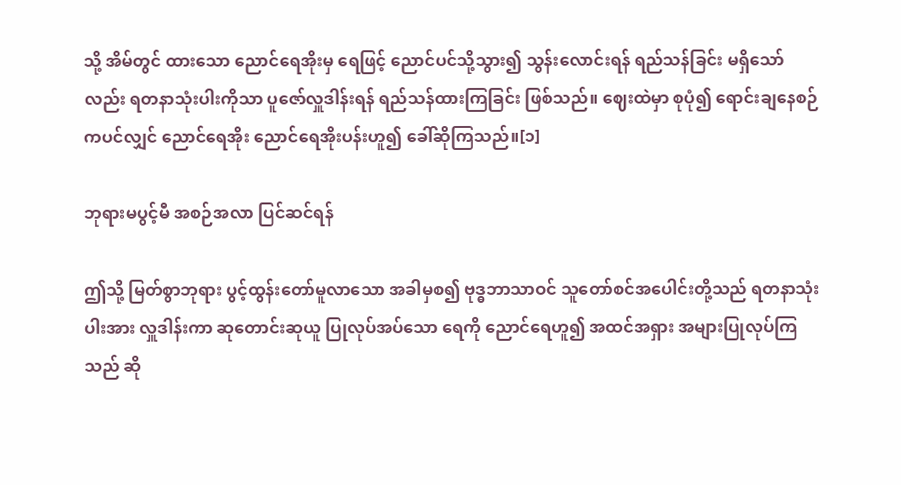သို့ အိမ်တွင် ထားသော ညောင်ရေအိုးမှ ရေဖြင့် ညောင်ပင်သို့သွား၍ သွန်းလောင်းရန် ရည်သန်ခြင်း မရှိသော်လည်း ရတနာသုံးပါးကိုသာ ပူဇော်လှူဒါန်းရန် ရည်သန်ထားကြခြင်း ဖြစ်သည်။ ဈေးထဲမှာ စုပုံ၍ ရောင်းချနေစဉ်ကပင်လျှင် ညောင်ရေအိုး ညောင်ရေအိုးပန်းဟူ၍ ခေါ်ဆိုကြသည်။[၁]

ဘုရားမပွင့်မီ အစဉ်အလာ ပြင်ဆင်ရန်

ဤသို့ မြတ်စွာဘုရား ပွင့်ထွန်းတော်မူလာသော အခါမှစ၍ ဗုဒ္ဓဘာသာဝင် သူတော်စင်အပေါင်းတို့သည် ရတနာသုံးပါးအား လှူဒါန်းကာ ဆုတောင်းဆုယူ ပြုလုပ်အပ်သော ရေကို ညောင်ရေဟူ၍ အထင်အရှား အများပြုလုပ်ကြသည် ဆို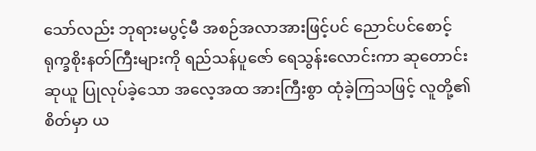သော်လည်း ဘုရားမပွင့်မီ အစဉ်အလာအားဖြင့်ပင် ညောင်ပင်စောင့် ရုက္ခစိုးနတ်ကြီးများကို ရည်သန်ပူဇော် ရေသွန်းလောင်းကာ ဆုတောင်းဆုယူ ပြုလုပ်ခဲ့သော အလေ့အထ အားကြီးစွာ ထုံခဲ့ကြသဖြင့် လူတို့၏စိတ်မှာ ယ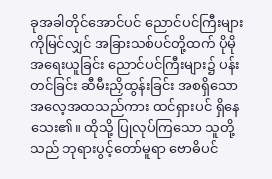ခုအခါတိုင်အောင်ပင် ညောင်ပင်ကြီးများကိုမြင်လျှင် အခြားသစ်ပင်တို့ထက် ပိုမိုအရေးယူခြင်း ညောင်ပင်ကြီးများ၌ ပန်းတင်ခြင်း ဆီမီးညှိထွန်းခြင်း အစရှိသော အလေ့အထသည်ကား ထင်ရှားပင် ရှိနေသေး၏။ ထိုသို့ ပြုလုပ်ကြသော သူတို့သည် ဘုရားပွင့်တော်မူရာ ဗောဓိပင်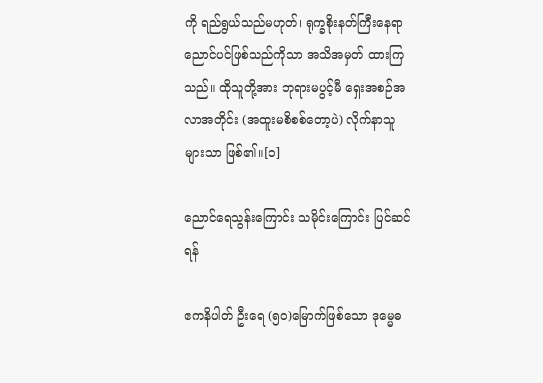ကို ရည်ရွယ်သည်မဟုတ်၊ ရုက္ခစိုးနတ်ကြီးနေရာ ညောင်ပင်ဖြစ်သည်ကိုသာ အသိအမှတ် ထားကြသည်။ ထိုသူတို့အား ဘုရားမပွင့်မီ ရှေးအစဉ်အလာအတိုင်း (အထူးမစိစစ်တော့ပဲ) လိုက်နာသူများသာ ဖြစ်၏။[၁]

ညောင်ရေသွန်းကြောင်း သမိုင်းကြောင်း ပြင်ဆင်ရန်

ဧကနိပါတ် ဦးရေ (၅၀)မြောက်ဖြစ်သော ဒုမ္မေဓ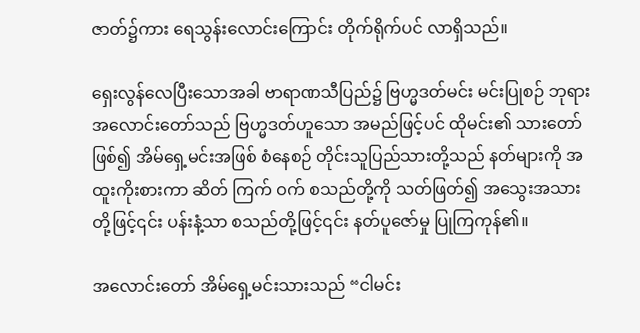ဇာတ်၌ကား ရေသွန်းလောင်းကြောင်း တိုက်ရိုက်ပင် လာရှိသည်။

ရှေးလွန်လေပြီးသောအခါ ဗာရာဏသီပြည်၌ ဗြဟ္မဒတ်မင်း မင်းပြုစဉ် ဘုရားအလောင်းတော်သည် ဗြဟ္မဒတ်ဟူသော အမည်ဖြင့်ပင် ထိုမင်း၏ သားတော်ဖြစ်၍ အိမ်ရှေ့မင်းအဖြစ် စံနေစဉ် တိုင်းသူပြည်သားတို့သည် နတ်များကို အထူးကိုးစားကာ ဆိတ် ကြက် ဝက် စသည်တို့ကို သတ်ဖြတ်၍ အသွေးအသားတို့ဖြင့်၎င်း ပန်းနံ့သာ စသည်တို့ဖြင့်၎င်း နတ်ပူဇော်မှု ပြုကြကုန်၏။

အလောင်းတော် အိမ်ရှေ့မင်းသားသည် “ငါမင်း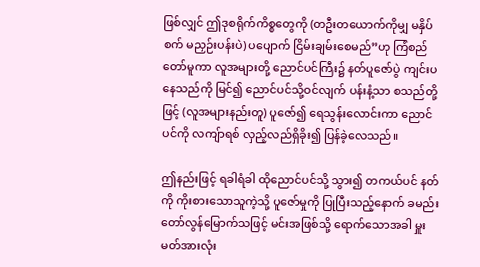ဖြစ်လျှင် ဤဒုစရိုက်ကိစ္စတွေကို (တဦးတယောက်ကိုမျှ မနှိပ်စက် မညှဉ်းပန်းပဲ) ပပျောက် ငြိမ်းချမ်းစေမည်”ဟု ကြံစည်တော်မူကာ လူအများတို့ ညောင်ပင်ကြီး၌ နတ်ပူဇော်ပွဲ ကျင်းပနေသည်ကို မြင်၍ ညောင်ပင်သို့ဝင်လျက် ပန်းနံ့သာ စသည်တို့ဖြင့် (လူအများနည်းတူ) ပူဇော်၍ ရေသွန်းလောင်းကာ ညောင်ပင်ကို လကျ်ာရစ် လှည့်လည်ရှိခိုး၍ ပြန်ခဲ့လေသည်။

ဤနည်းဖြင့် ရခါရံခါ ထိုညောင်ပင်သို့ သွား၍ တကယ်ပင် နတ်ကို ကိုးစားသောသူကဲ့သို့ ပူဇော်မှုကို ပြုပြီးသည့်နောက် ခမည်းတော်လွန်မြောက်သဖြင့် မင်းအဖြစ်သို့ ရောက်သောအခါ မှူးမတ်အားလုံး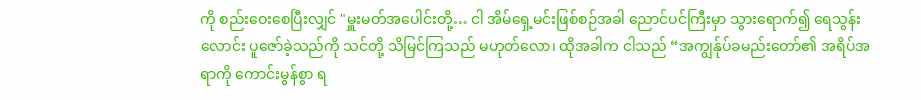ကို စည်းဝေးစေပြီးလျှင် "မှူးမတ်အပေါင်းတို့… ငါ အိမ်ရှေ့မင်းဖြစ်စဉ်အခါ ညောင်ပင်ကြီးမှာ သွားရောက်၍ ရေသွန်းလောင်း ပူဇော်ခဲ့သည်ကို သင်တို့ သိမြင်ကြသည် မဟုတ်လော၊ ထိုအခါက ငါသည် “အကျွန်ုပ်ခမည်းတော်၏ အရိပ်အရာကို ကောင်းမွန်စွာ ရ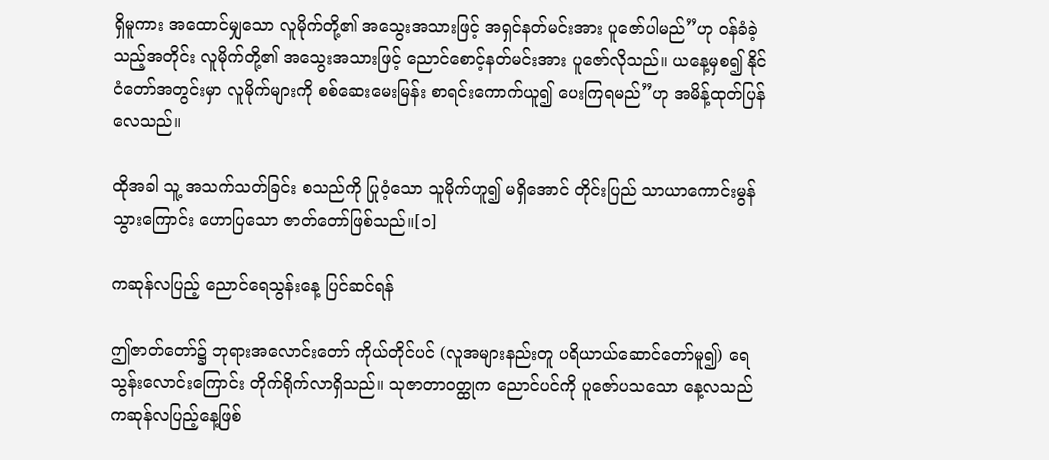ရှိမူကား အထောင်မျှသော လူမိုက်တို့၏ အသွေးအသားဖြင့် အရှင်နတ်မင်းအား ပူဇော်ပါမည်”ဟု ဝန်ခံခဲ့သည့်အတိုင်း လူမိုက်တို့၏ အသွေးအသားဖြင့် ညောင်စောင့်နတ်မင်းအား ပူဇော်လိုသည်။ ယနေ့မှစ၍ နိုင်ငံတော်အတွင်းမှာ လူမိုက်များကို စစ်ဆေးမေးမြန်း စာရင်းကောက်ယူ၍ ပေးကြရမည်”ဟု အမိန့်ထုတ်ပြန်လေသည်။

ထိုအခါ သူ့ အသက်သတ်ခြင်း စသည်ကို ပြုဝံ့သော သူမိုက်ဟူ၍ မရှိအောင် တိုင်းပြည် သာယာကောင်းမွန်သွားကြောင်း ဟောပြသော ဇာတ်တော်ဖြစ်သည်။[၁]

ကဆုန်လပြည့် ညောင်ရေသွန်းနေ့ ပြင်ဆင်ရန်

ဤဇာတ်တော်၌ ဘုရားအလောင်းတော် ကိုယ်တိုင်ပင် (လူအများနည်းတူ ပရိယာယ်ဆောင်တော်မူ၍) ရေသွန်းလောင်းကြောင်း တိုက်ရိုက်လာရှိသည်။ သုဇာတာဝတ္ထုက ညောင်ပင်ကို ပူဇော်ပသသော နေ့လသည် ကဆုန်လပြည့်နေ့ဖြစ်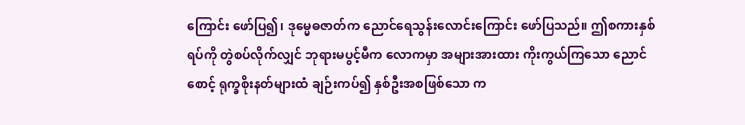ကြောင်း ဖော်ပြ၍၊ ဒုမ္မေဓဇာတ်က ညောင်ရေသွန်းလောင်းကြောင်း ဖော်ပြသည်။ ဤစကားနှစ်ရပ်ကို တွဲစပ်လိုက်လျှင် ဘုရားမပွင့်မီက လောကမှာ အများအားထား ကိုးကွယ်ကြသော ညောင်စောင့် ရုက္ခစိုးနတ်များထံ ချဉ်းကပ်၍ နှစ်ဦးအစဖြစ်သော က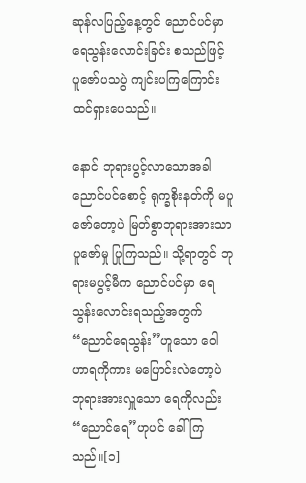ဆုန်လပြည့်နေ့တွင် ညောင်ပင်မှာ ရေသွန်းလောင်းခြင်း စသည်ဖြင့် ပူဇော်ပသပွဲ ကျင်းပကြကြောင်း ထင်ရှားပေသည်။

နောင် ဘုရားပွင့်လာသောအခါ ညောင်ပင်စောင့် ရုက္ခစိုးနတ်ကို မပူဇော်တော့ပဲ မြတ်စွာဘုရားအားသာ ပူဇော်မှု ပြုကြသည်။ သို့ရာတွင် ဘုရားမပွင့်မီက ညောင်ပင်မှာ ရေသွန်းလောင်းရသည့်အတွက် “ညောင်ရေသွန်း”ဟူသော ဝေါဟာရကိုကား မပြောင်းလဲတော့ပဲ ဘုရားအားလှူသော ရေကိုလည်း “ညောင်ရေ”ဟုပင် ခေါ်ကြသည်။[၁]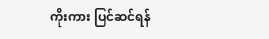ကိုးကား ပြင်ဆင်ရန်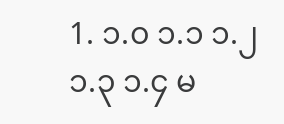1. ၁.၀ ၁.၁ ၁.၂ ၁.၃ ၁.၄ မ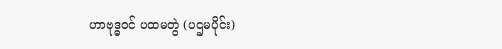ဟာဗုဒ္ဓဝင် ပထမတွဲ (ပဌမပိုင်း)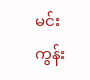မင်းကွန်း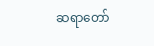ဆရာတော်